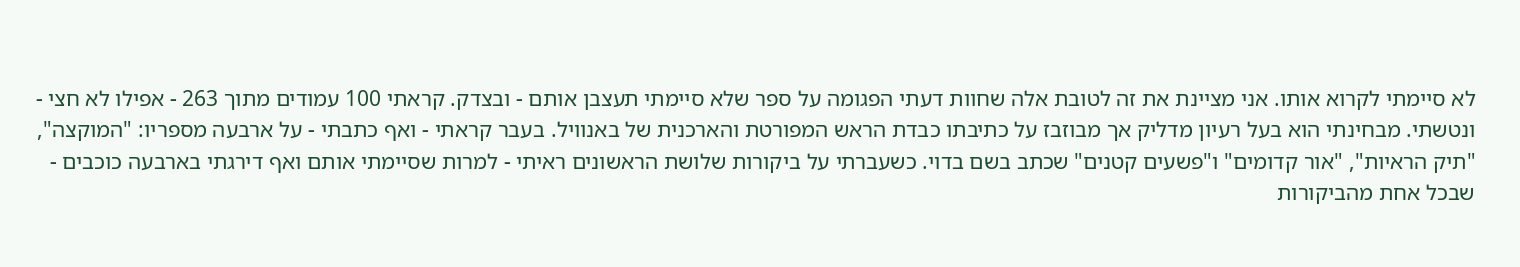לא סיימתי לקרוא אותו. אני מציינת את זה לטובת אלה שחוות דעתי הפגומה על ספר שלא סיימתי תעצבן אותם - ובצדק. קראתי 100 עמודים מתוך 263 - אפילו לא חצי - ונטשתי. מבחינתי הוא בעל רעיון מדליק אך מבוזבז על כתיבתו כבדת הראש המפורטת והארכנית של באנוויל. בעבר קראתי - ואף כתבתי - על ארבעה מספריו: "המוקצה", "תיק הראיות", "אור קדומים" ו"פשעים קטנים" שכתב בשם בדוי. כשעברתי על ביקורות שלושת הראשונים ראיתי - למרות שסיימתי אותם ואף דירגתי בארבעה כוכבים - שבכל אחת מהביקורות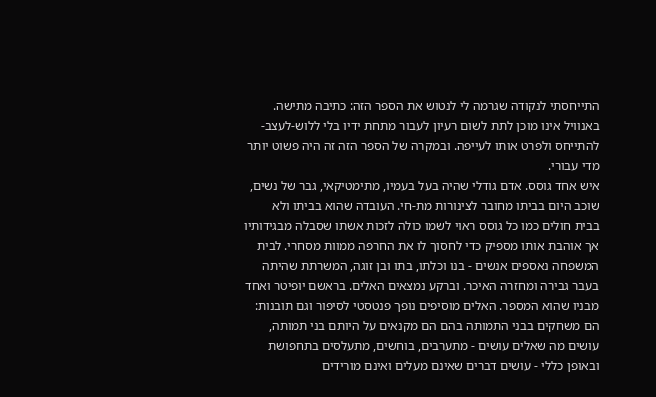התייחסתי לנקודה שגרמה לי לנטוש את הספר הזה: כתיבה מתישה. באנוויל אינו מוכן לתת לשום רעיון לעבור מתחת ידיו בלי ללוש-לעצב-להתייחס ולפרט אותו לעייפה. ובמקרה של הספר הזה זה היה פשוט יותר מדי עבורי.
איש אחד גוסס. אדם גודלי שהיה בעל בעמיו, מתימטיקאי, גבר של נשים, שוכב היום בביתו מחובר לצינורות מת-חי. העובדה שהוא בביתו ולא בבית חולים כמו כל גוסס ראוי לשמו כולה לזכות אשתו שסבלה מבגידותיו אך אוהבת אותו מספיק כדי לחסוך לו את החרפה ממוות מסחרי. לבית המשפחה נאספים אנשים - בנו וכלתו, בתו ובן זוגה, המשרתת שהיתה בעבר גבירה ומחזרה האיכר. וברקע נמצאים האלים. בראשם יופיטר ואחד מבניו שהוא המספר. האלים מוסיפים נופך פנטסטי לסיפור וגם תובנות: הם משחקים בבני התמותה בהם הם מקנאים על היותם בני תמותה, עושים מה שאלים עושים - מתערבים, בוחשים, מתעלסים בתחפושת ובאופן כללי - עושים דברים שאינם מעלים ואינם מורידים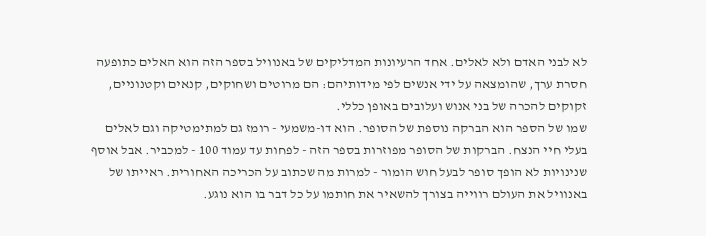לא לבני האדם ולא לאלים. אחד הרעיונות המדליקים של באנוויל בספר הזה הוא האלים כתופעה חסרת ערך, שהומצאה על ידי אנשים לפי מידותיהם: הם מרוטים ושחוקים, קנאים וקטנוניים, זקוקים להכרה של בני אנוש ועלובים באופן כללי.
שמו של הספר הוא הברקה נוספת של הסופר. הוא דו-משמעי - רומז גם למתימטיקה וגם לאלים בעלי חיי הנצח. הברקות של הסופר מפוזרות בספר הזה - לפחות עד עמוד 100 - למכביר. אבל אוסף שנינויות לא הופך סופר לבעל חוש הומור - למרות מה שכתוב על הכריכה האחורית. ראייתו של באנוויל את העולם רווייה בצורך להשאיר את חותמו על כל דבר בו הוא נוגע.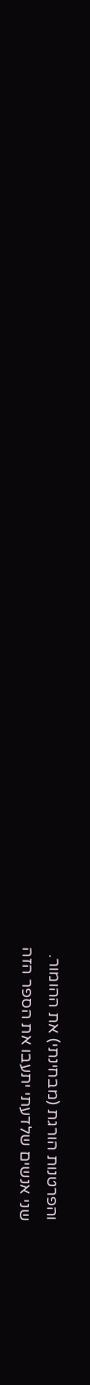והפרטנות הורגת (מבחינתי) את ההומור.
שני אנשים שלדעתי יתעבו את הספר הזה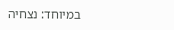במיוחד: נצחיה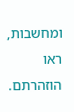ומחשבות, ראו הוזהרתם.